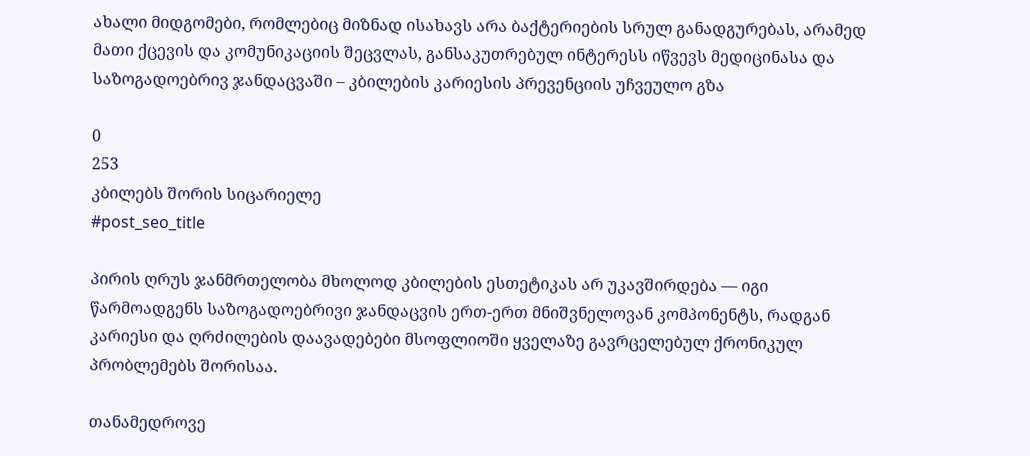ახალი მიდგომები, რომლებიც მიზნად ისახავს არა ბაქტერიების სრულ განადგურებას, არამედ მათი ქცევის და კომუნიკაციის შეცვლას, განსაკუთრებულ ინტერესს იწვევს მედიცინასა და საზოგადოებრივ ჯანდაცვაში – კბილების კარიესის პრევენციის უჩვეულო გზა

0
253
კბილებს შორის სიცარიელე
#post_seo_title

პირის ღრუს ჯანმრთელობა მხოლოდ კბილების ესთეტიკას არ უკავშირდება — იგი წარმოადგენს საზოგადოებრივი ჯანდაცვის ერთ-ერთ მნიშვნელოვან კომპონენტს, რადგან კარიესი და ღრძილების დაავადებები მსოფლიოში ყველაზე გავრცელებულ ქრონიკულ პრობლემებს შორისაა.

თანამედროვე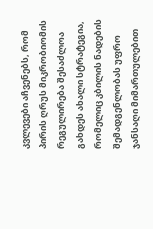კვლევები აჩვენებს, რომ პირის ღრუს მიკრობიომის რეგულირება შესაძლოა გახდეს ახალი სტრატეგია, რომელიც კბილის ნადების შემადგენლობას უფრო ჯანსაღი მიმართულებით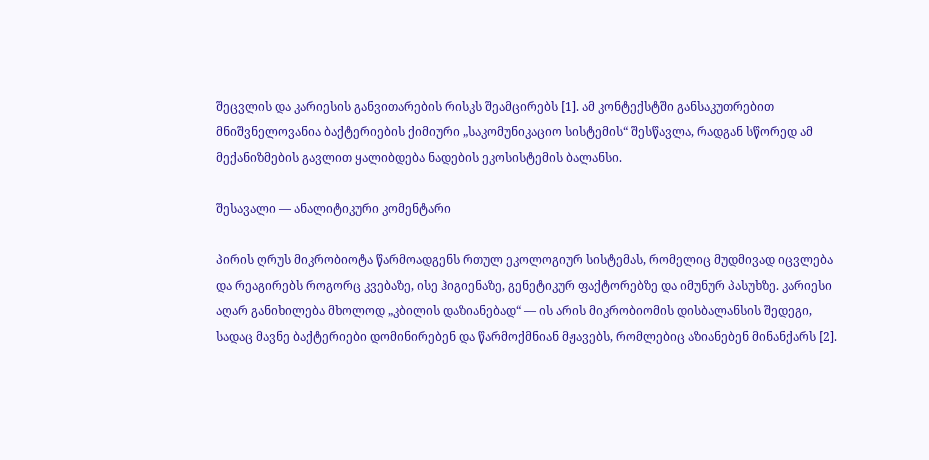შეცვლის და კარიესის განვითარების რისკს შეამცირებს [1]. ამ კონტექსტში განსაკუთრებით მნიშვნელოვანია ბაქტერიების ქიმიური „საკომუნიკაციო სისტემის“ შესწავლა, რადგან სწორედ ამ მექანიზმების გავლით ყალიბდება ნადების ეკოსისტემის ბალანსი.

შესავალი — ანალიტიკური კომენტარი

პირის ღრუს მიკრობიოტა წარმოადგენს რთულ ეკოლოგიურ სისტემას, რომელიც მუდმივად იცვლება და რეაგირებს როგორც კვებაზე, ისე ჰიგიენაზე, გენეტიკურ ფაქტორებზე და იმუნურ პასუხზე. კარიესი აღარ განიხილება მხოლოდ „კბილის დაზიანებად“ — ის არის მიკრობიომის დისბალანსის შედეგი, სადაც მავნე ბაქტერიები დომინირებენ და წარმოქმნიან მჟავებს, რომლებიც აზიანებენ მინანქარს [2].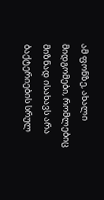ამ ფონზე, ახალი მიდგომები, რომლებიც მიზნად ისახავს არა ბაქტერიების სრულ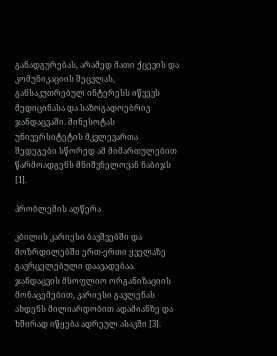განადგურებას, არამედ მათი ქცევის და კომუნიკაციის შეცვლას, განსაკუთრებულ ინტერესს იწვევს მედიცინასა და საზოგადოებრივ ჯანდაცვაში. მინესოტას უნივერსიტეტის მკვლევართა შედეგები სწორედ ამ მიმართულებით წარმოადგენს მნიშვნელოვან ნაბიჯს [1].

პრობლემის აღწერა

კბილის კარიესი ბავშვებში და მოზრდილებში ერთ-ერთი ყველაზე გავრცელებული დაავადებაა. ჯანდაცვის მსოფლიო ორგანიზაციის მონაცემებით, კარიესი გავლენას ახდენს მილიარდობით ადამიანზე და ხშირად იწყება ადრეულ ასაკში [3].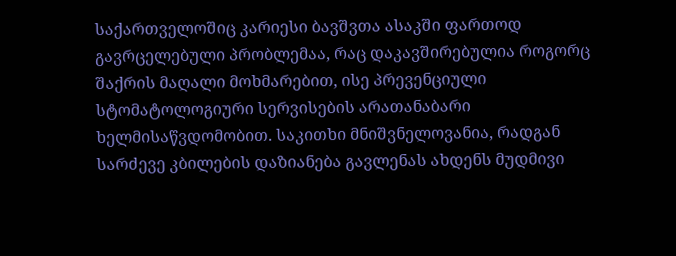საქართველოშიც კარიესი ბავშვთა ასაკში ფართოდ გავრცელებული პრობლემაა, რაც დაკავშირებულია როგორც შაქრის მაღალი მოხმარებით, ისე პრევენციული სტომატოლოგიური სერვისების არათანაბარი ხელმისაწვდომობით. საკითხი მნიშვნელოვანია, რადგან სარძევე კბილების დაზიანება გავლენას ახდენს მუდმივი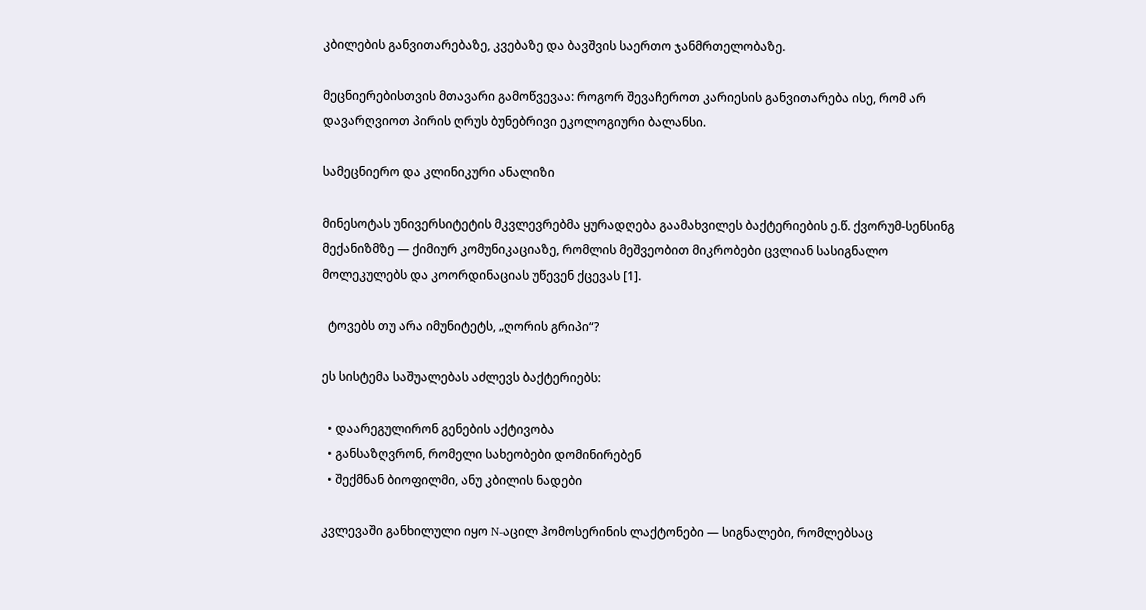კბილების განვითარებაზე, კვებაზე და ბავშვის საერთო ჯანმრთელობაზე.

მეცნიერებისთვის მთავარი გამოწვევაა: როგორ შევაჩეროთ კარიესის განვითარება ისე, რომ არ დავარღვიოთ პირის ღრუს ბუნებრივი ეკოლოგიური ბალანსი.

სამეცნიერო და კლინიკური ანალიზი

მინესოტას უნივერსიტეტის მკვლევრებმა ყურადღება გაამახვილეს ბაქტერიების ე.წ. ქვორუმ-სენსინგ მექანიზმზე — ქიმიურ კომუნიკაციაზე, რომლის მეშვეობით მიკრობები ცვლიან სასიგნალო მოლეკულებს და კოორდინაციას უწევენ ქცევას [1].

  ტოვებს თუ არა იმუნიტეტს, „ღორის გრიპი“?

ეს სისტემა საშუალებას აძლევს ბაქტერიებს:

  • დაარეგულირონ გენების აქტივობა
  • განსაზღვრონ, რომელი სახეობები დომინირებენ
  • შექმნან ბიოფილმი, ანუ კბილის ნადები

კვლევაში განხილული იყო N-აცილ ჰომოსერინის ლაქტონები — სიგნალები, რომლებსაც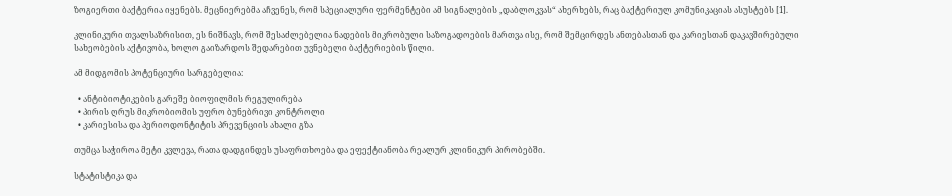ზოგიერთი ბაქტერია იყენებს. მეცნიერებმა აჩვენეს, რომ სპეციალური ფერმენტები ამ სიგნალების „დაბლოკვას“ ახერხებს, რაც ბაქტერიულ კომუნიკაციას ასუსტებს [1].

კლინიკური თვალსაზრისით, ეს ნიშნავს, რომ შესაძლებელია ნადების მიკრობული საზოგადოების მართვა ისე, რომ შემცირდეს ანთებასთან და კარიესთან დაკავშირებული სახეობების აქტივობა, ხოლო გაიზარდოს შედარებით უვნებელი ბაქტერიების წილი.

ამ მიდგომის პოტენციური სარგებელია:

  • ანტიბიოტიკების გარეშე ბიოფილმის რეგულირება
  • პირის ღრუს მიკრობიომის უფრო ბუნებრივი კონტროლი
  • კარიესისა და პერიოდონტიტის პრევენციის ახალი გზა

თუმცა საჭიროა მეტი კვლევა, რათა დადგინდეს უსაფრთხოება და ეფექტიანობა რეალურ კლინიკურ პირობებში.

სტატისტიკა და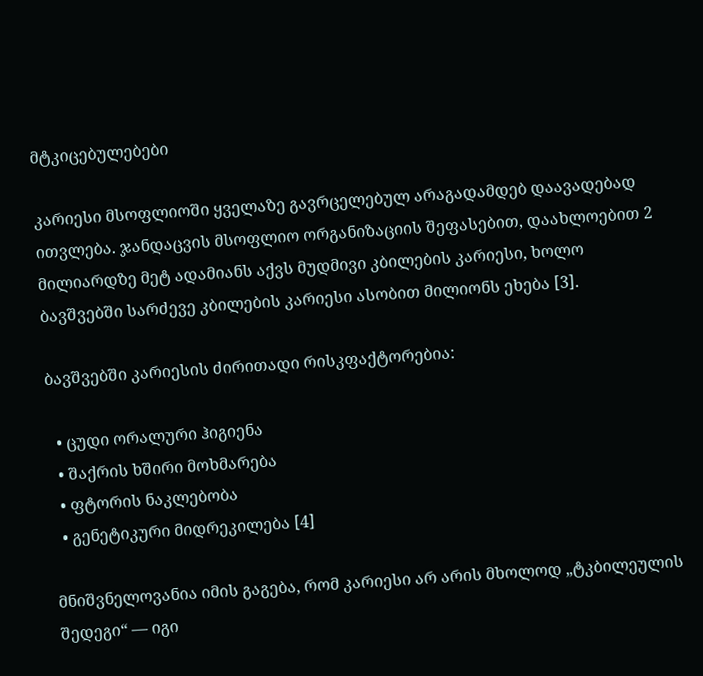მტკიცებულებები

კარიესი მსოფლიოში ყველაზე გავრცელებულ არაგადამდებ დაავადებად ითვლება. ჯანდაცვის მსოფლიო ორგანიზაციის შეფასებით, დაახლოებით 2 მილიარდზე მეტ ადამიანს აქვს მუდმივი კბილების კარიესი, ხოლო ბავშვებში სარძევე კბილების კარიესი ასობით მილიონს ეხება [3].

ბავშვებში კარიესის ძირითადი რისკფაქტორებია:

  • ცუდი ორალური ჰიგიენა
  • შაქრის ხშირი მოხმარება
  • ფტორის ნაკლებობა
  • გენეტიკური მიდრეკილება [4]

მნიშვნელოვანია იმის გაგება, რომ კარიესი არ არის მხოლოდ „ტკბილეულის შედეგი“ — იგი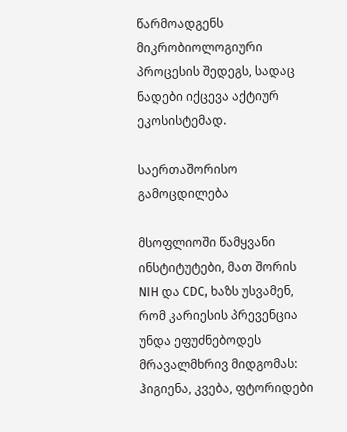წარმოადგენს მიკრობიოლოგიური პროცესის შედეგს, სადაც ნადები იქცევა აქტიურ ეკოსისტემად.

საერთაშორისო გამოცდილება

მსოფლიოში წამყვანი ინსტიტუტები, მათ შორის NIH და CDC, ხაზს უსვამენ, რომ კარიესის პრევენცია უნდა ეფუძნებოდეს მრავალმხრივ მიდგომას: ჰიგიენა, კვება, ფტორიდები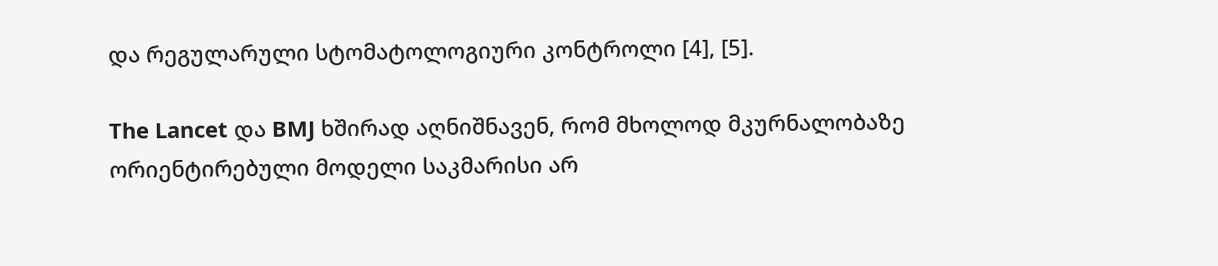და რეგულარული სტომატოლოგიური კონტროლი [4], [5].

The Lancet და BMJ ხშირად აღნიშნავენ, რომ მხოლოდ მკურნალობაზე ორიენტირებული მოდელი საკმარისი არ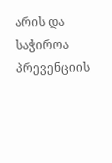არის და საჭიროა პრევენციის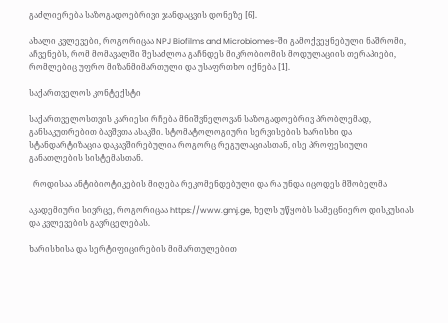გაძლიერება საზოგადოებრივი ჯანდაცვის დონეზე [6].

ახალი კვლევები, როგორიცაა NPJ Biofilms and Microbiomes-ში გამოქვეყნებული ნაშრომი, აჩვენებს, რომ მომავალში შესაძლოა გაჩნდეს მიკრობიომის მოდულაციის თერაპიები, რომლებიც უფრო მიზანმიმართული და უსაფრთხო იქნება [1].

საქართველოს კონტექსტი

საქართველოსთვის კარიესი რჩება მნიშვნელოვან საზოგადოებრივ პრობლემად, განსაკუთრებით ბავშვთა ასაკში. სტომატოლოგიური სერვისების ხარისხი და სტანდარტიზაცია დაკავშირებულია როგორც რეგულაციასთან, ისე პროფესიული განათლების სისტემასთან.

  როდისაა ანტიბიოტიკების მიღება რეკომენდებული და რა უნდა იცოდეს მშობელმა

აკადემიური სივრცე, როგორიცაა https://www.gmj.ge, ხელს უწყობს სამეცნიერო დისკუსიას და კვლევების გავრცელებას.

ხარისხისა და სერტიფიცირების მიმართულებით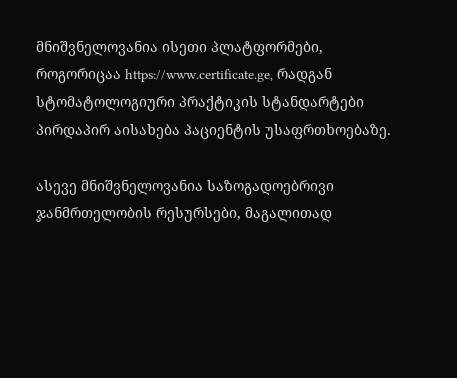მნიშვნელოვანია ისეთი პლატფორმები, როგორიცაა https://www.certificate.ge, რადგან სტომატოლოგიური პრაქტიკის სტანდარტები პირდაპირ აისახება პაციენტის უსაფრთხოებაზე.

ასევე მნიშვნელოვანია საზოგადოებრივი ჯანმრთელობის რესურსები, მაგალითად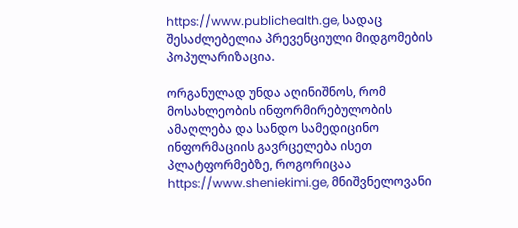https://www.publichealth.ge, სადაც შესაძლებელია პრევენციული მიდგომების პოპულარიზაცია.

ორგანულად უნდა აღინიშნოს, რომ მოსახლეობის ინფორმირებულობის ამაღლება და სანდო სამედიცინო ინფორმაციის გავრცელება ისეთ პლატფორმებზე, როგორიცაა https://www.sheniekimi.ge, მნიშვნელოვანი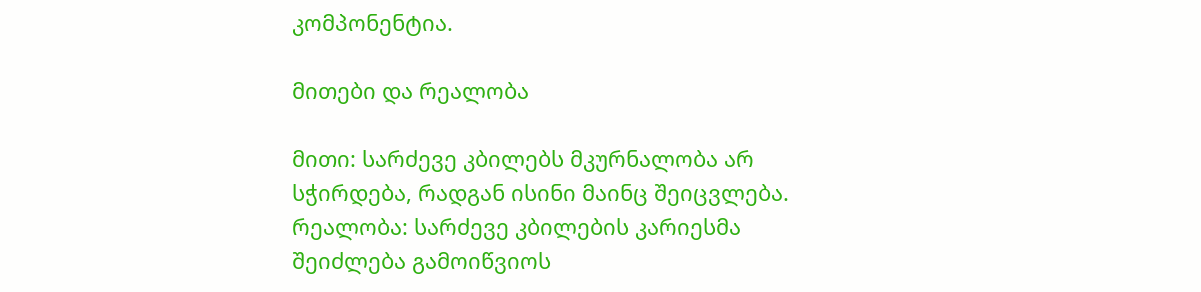კომპონენტია.

მითები და რეალობა

მითი: სარძევე კბილებს მკურნალობა არ სჭირდება, რადგან ისინი მაინც შეიცვლება.
რეალობა: სარძევე კბილების კარიესმა შეიძლება გამოიწვიოს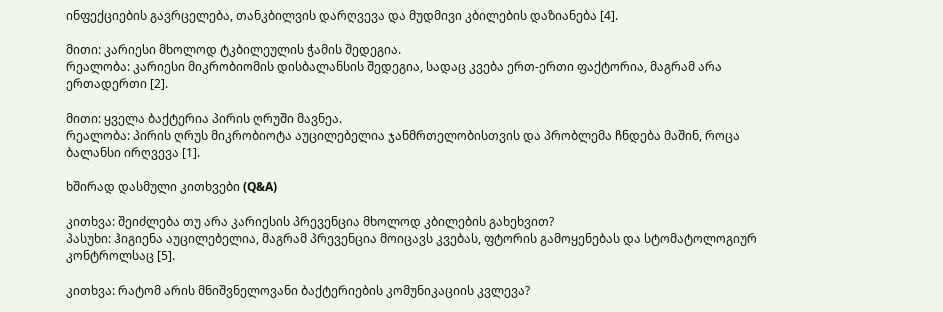ინფექციების გავრცელება, თანკბილვის დარღვევა და მუდმივი კბილების დაზიანება [4].

მითი: კარიესი მხოლოდ ტკბილეულის ჭამის შედეგია.
რეალობა: კარიესი მიკრობიომის დისბალანსის შედეგია, სადაც კვება ერთ-ერთი ფაქტორია, მაგრამ არა ერთადერთი [2].

მითი: ყველა ბაქტერია პირის ღრუში მავნეა.
რეალობა: პირის ღრუს მიკრობიოტა აუცილებელია ჯანმრთელობისთვის და პრობლემა ჩნდება მაშინ, როცა ბალანსი ირღვევა [1].

ხშირად დასმული კითხვები (Q&A)

კითხვა: შეიძლება თუ არა კარიესის პრევენცია მხოლოდ კბილების გახეხვით?
პასუხი: ჰიგიენა აუცილებელია, მაგრამ პრევენცია მოიცავს კვებას, ფტორის გამოყენებას და სტომატოლოგიურ კონტროლსაც [5].

კითხვა: რატომ არის მნიშვნელოვანი ბაქტერიების კომუნიკაციის კვლევა?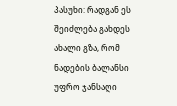პასუხი: რადგან ეს შეიძლება გახდეს ახალი გზა, რომ ნადების ბალანსი უფრო ჯანსაღი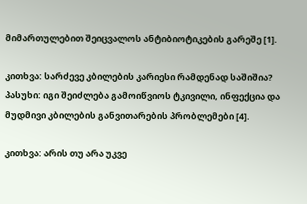მიმართულებით შეიცვალოს ანტიბიოტიკების გარეშე [1].

კითხვა: სარძევე კბილების კარიესი რამდენად საშიშია?
პასუხი: იგი შეიძლება გამოიწვიოს ტკივილი, ინფექცია და მუდმივი კბილების განვითარების პრობლემები [4].

კითხვა: არის თუ არა უკვე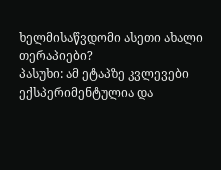ხელმისაწვდომი ასეთი ახალი თერაპიები?
პასუხი: ამ ეტაპზე კვლევები ექსპერიმენტულია და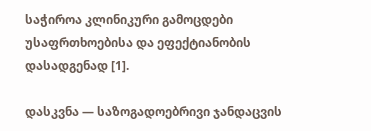საჭიროა კლინიკური გამოცდები უსაფრთხოებისა და ეფექტიანობის დასადგენად [1].

დასკვნა — საზოგადოებრივი ჯანდაცვის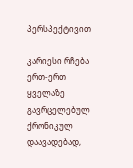პერსპექტივით

კარიესი რჩება ერთ-ერთ ყველაზე გავრცელებულ ქრონიკულ დაავადებად,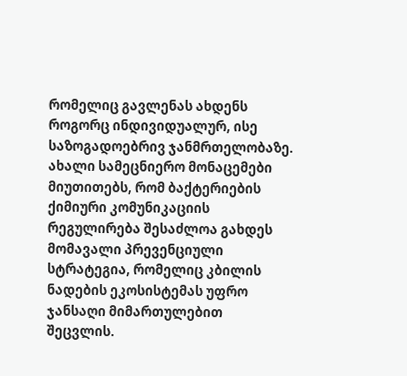რომელიც გავლენას ახდენს როგორც ინდივიდუალურ, ისე საზოგადოებრივ ჯანმრთელობაზე. ახალი სამეცნიერო მონაცემები მიუთითებს, რომ ბაქტერიების ქიმიური კომუნიკაციის რეგულირება შესაძლოა გახდეს მომავალი პრევენციული სტრატეგია, რომელიც კბილის ნადების ეკოსისტემას უფრო ჯანსაღი მიმართულებით შეცვლის.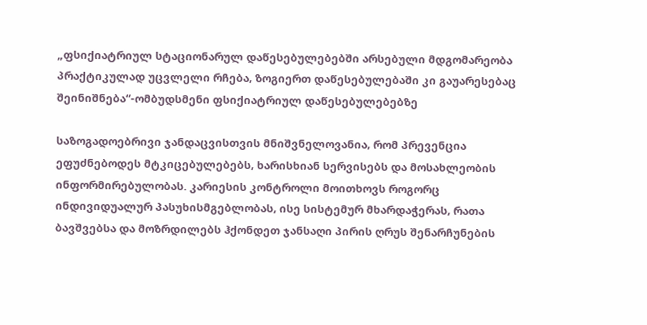„ფსიქიატრიულ სტაციონარულ დაწესებულებებში არსებული მდგომარეობა პრაქტიკულად უცვლელი რჩება, ზოგიერთ დაწესებულებაში კი გაუარესებაც შეინიშნება“-ომბუდსმენი ფსიქიატრიულ დაწესებულებებზე

საზოგადოებრივი ჯანდაცვისთვის მნიშვნელოვანია, რომ პრევენცია ეფუძნებოდეს მტკიცებულებებს, ხარისხიან სერვისებს და მოსახლეობის ინფორმირებულობას. კარიესის კონტროლი მოითხოვს როგორც ინდივიდუალურ პასუხისმგებლობას, ისე სისტემურ მხარდაჭერას, რათა ბავშვებსა და მოზრდილებს ჰქონდეთ ჯანსაღი პირის ღრუს შენარჩუნების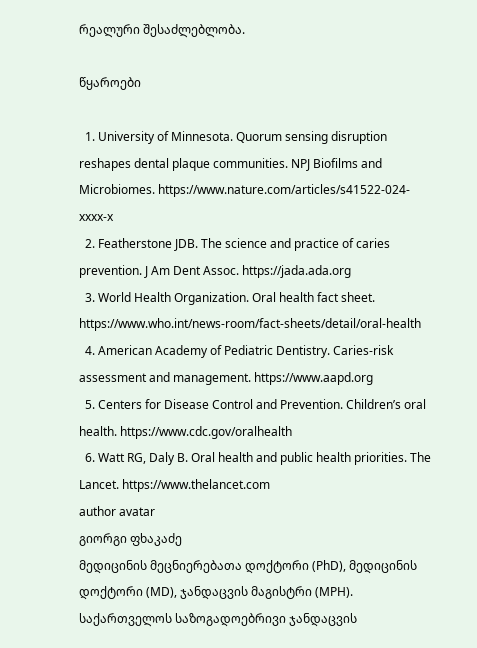რეალური შესაძლებლობა.

წყაროები

  1. University of Minnesota. Quorum sensing disruption reshapes dental plaque communities. NPJ Biofilms and Microbiomes. https://www.nature.com/articles/s41522-024-xxxx-x
  2. Featherstone JDB. The science and practice of caries prevention. J Am Dent Assoc. https://jada.ada.org
  3. World Health Organization. Oral health fact sheet. https://www.who.int/news-room/fact-sheets/detail/oral-health
  4. American Academy of Pediatric Dentistry. Caries-risk assessment and management. https://www.aapd.org
  5. Centers for Disease Control and Prevention. Children’s oral health. https://www.cdc.gov/oralhealth
  6. Watt RG, Daly B. Oral health and public health priorities. The Lancet. https://www.thelancet.com
author avatar
გიორგი ფხაკაძე
მედიცინის მეცნიერებათა დოქტორი (PhD), მედიცინის დოქტორი (MD), ჯანდაცვის მაგისტრი (MPH). საქართველოს საზოგადოებრივი ჯანდაცვის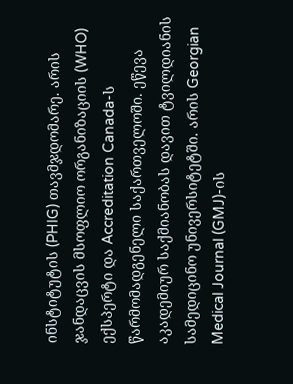ინსტიტუტის (PHIG) თავმჯდომარე. არის ჯანდაცვის მსოფლიო ორგანიზაციის (WHO) ექსპერტი და Accreditation Canada-ს წარმომადგენელი საქართველოში. ეწევა აკადემიურ საქმიანობას დავით ტვილდიანის სამედიცინო უნივერსიტეტში. არის Georgian Medical Journal (GMJ)-ის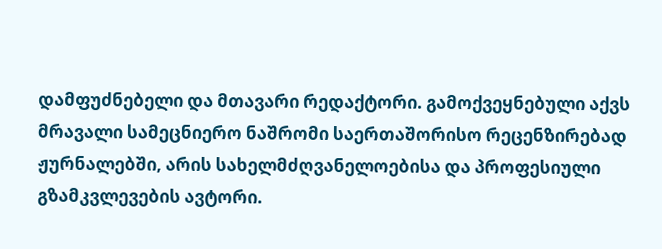დამფუძნებელი და მთავარი რედაქტორი. გამოქვეყნებული აქვს მრავალი სამეცნიერო ნაშრომი საერთაშორისო რეცენზირებად ჟურნალებში, არის სახელმძღვანელოებისა და პროფესიული გზამკვლევების ავტორი.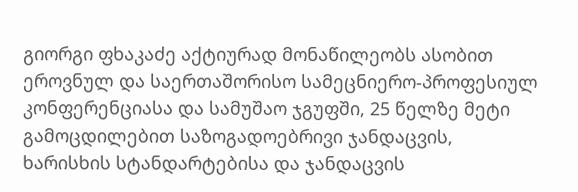გიორგი ფხაკაძე აქტიურად მონაწილეობს ასობით ეროვნულ და საერთაშორისო სამეცნიერო-პროფესიულ კონფერენციასა და სამუშაო ჯგუფში, 25 წელზე მეტი გამოცდილებით საზოგადოებრივი ჯანდაცვის, ხარისხის სტანდარტებისა და ჯანდაცვის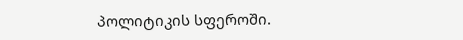პოლიტიკის სფეროში.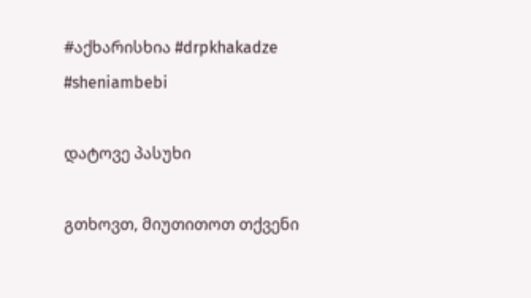#აქხარისხია #drpkhakadze #sheniambebi

დატოვე პასუხი

გთხოვთ, მიუთითოთ თქვენი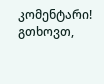კომენტარი!
გთხოვთ,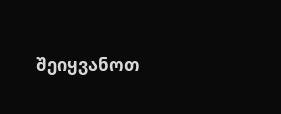შეიყვანოთ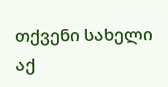თქვენი სახელი აქ